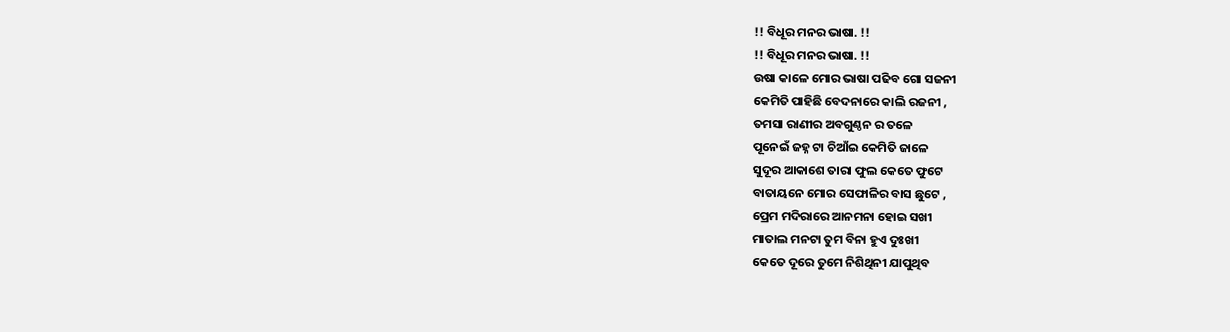!! ବିଧୂର ମନର ଭାଷା. !!
!! ବିଧୂର ମନର ଭାଷା. !!
ଉଷା କାଳେ ମୋର ଭାଷା ପଢିବ ଗୋ ସଜନୀ
କେମିତି ପାହିଛି ବେଦନାରେ କାଲି ରଜନୀ ,
ତମସା ରାଣୀର ଅବଗୁଣ୍ଠନ ର ତଳେ
ପୂନେଇଁ ଜହ୍ନ ଟା ଚିଆଁଇ କେମିତି ଜାଳେ
ସୁଦୂର ଆକାଶେ ତାରା ଫୁଲ କେତେ ଫୁଟେ
ବାତାୟନେ ମୋର ସେଫାଳିର ବାସ ଛୁଟେ ,
ପ୍ରେମ ମଦିରାରେ ଆନମନା ହୋଇ ସଖୀ
ମାତାଲ ମନଟା ତୁମ ବିନା ହୁଏ ଦୁଃଖୀ
କେତେ ଦୂରେ ତୁମେ ନିଶିଥିନୀ ଯାପୁଥିବ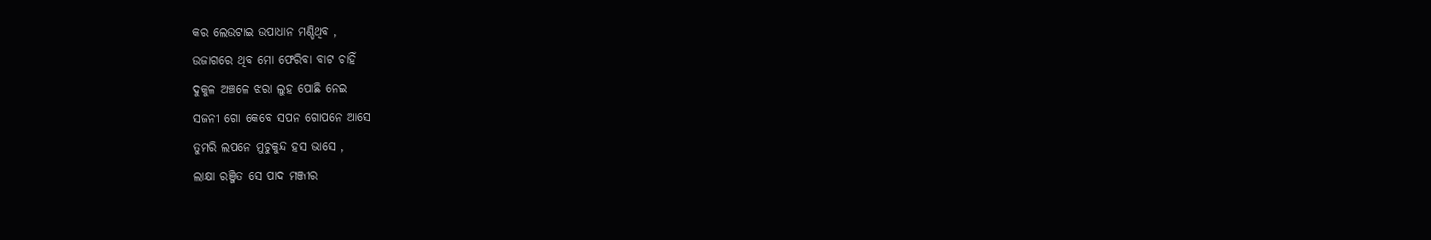କର ଲେଉଟାଇ ଉପାଧାନ ମଣ୍ଡିଥିବ ,
ଉଜାଗରେ ଥିବ ମୋ ଫେରିବା ବାଟ ଚାହିଁ
ଦୁକୁଳ ଅଞ୍ଚଳେ ଝରା ଲୁହ ପୋଛି ନେଇ
ସଜନୀ ଗୋ କେବେ ସପନ ଗୋପନେ ଆସେ
ତୁମରି ଲପନେ ମୁଚୁକୁନ୍ଦ ହସ ଭାସେ ,
ଲାକ୍ଷା ରଞ୍ଜିତ ସେ ପାଦ ମଞ୍ଜୀର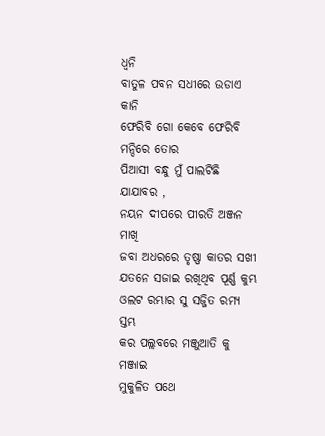ଧ୍ବନି
ବାତୁଳ ପବନ ସଧୀରେ ଉଡାଏ କାନି
ଫେରିବି ଗୋ କେବେ ଫେରିବି ମନ୍ଦିରେ ତୋର
ପିଆସୀ ବନ୍ଧୁ ମୁଁ ପାଲଟିଛି ଯାଯାବର ,
ନୟନ ଦୀପରେ ପୀରତି ଅଞ୍ଜନ ମାଖି
ଜବା ଅଧରରେ ତୃଷ୍ଣା କାତର ସଖୀ
ଯତନେ ସଜାଇ ରଖିଥିବ ପୂର୍ଣ୍ଣ କୁମ୍ଭ
ଓଲଟ ରମ୍ଭାର ସୁ ସଜ୍ଜିତ ରମ୍ୟ ସ୍ତମ୍ଭ
କର ପଲ୍ଲବରେ ମଞ୍ଜୁଆତି କୁ ମଞ୍ଜାଇ
ମୁକୁଳିତ ପଥେ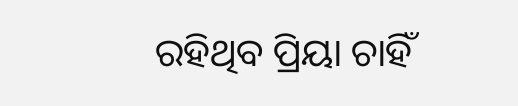ରହିଥିବ ପ୍ରିୟା ଚାହିଁ